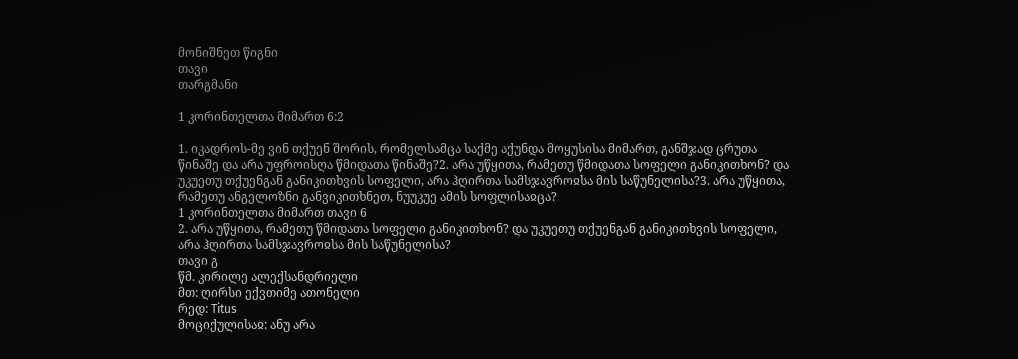მონიშნეთ წიგნი
თავი
თარგმანი

1 კორინთელთა მიმართ 6:2

1. იკადროს-მე ვინ თქუენ შორის, რომელსამცა საქმე აქუნდა მოყუსისა მიმართ, განშჯად ცრუთა წინაშე და არა უფროისღა წმიდათა წინაშე?2. არა უწყითა, რამეთუ წმიდათა სოფელი განიკითხონ? და უკუეთუ თქუენგან განიკითხვის სოფელი, არა ჰღირთა სამსჯავროჲსა მის საწუნელისა?3. არა უწყითა, რამეთუ ანგელოზნი განვიკითხნეთ, ნუუკუე ამის სოფლისაჲცა?
1 კორინთელთა მიმართ თავი 6
2. არა უწყითა, რამეთუ წმიდათა სოფელი განიკითხონ? და უკუეთუ თქუენგან განიკითხვის სოფელი, არა ჰღირთა სამსჯავროჲსა მის საწუნელისა?
თავი გ
წმ. კირილე ალექსანდრიელი
მთ: ღირსი ექვთიმე ათონელი
რედ: Titus
მოციქულისაჲ: ანუ არა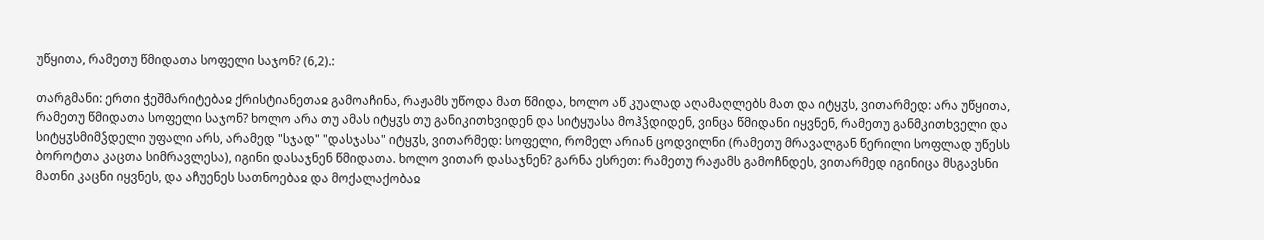უწყითა, რამეთუ წმიდათა სოფელი საჯონ? (6,2).:

თარგმანი: ერთი ჭეშმარიტებაჲ ქრისტიანეთაჲ გამოაჩინა, რაჟამს უწოდა მათ წმიდა, ხოლო აწ კუალად აღამაღლებს მათ და იტყჳს, ვითარმედ: არა უწყითა, რამეთუ წმიდათა სოფელი საჯონ? ხოლო არა თუ ამას იტყჳს თუ განიკითხვიდენ და სიტყუასა მოჰჴდიდენ, ვინცა წმიდანი იყვნენ, რამეთუ განმკითხველი და სიტყჳსმიმჴდელი უფალი არს, არამედ "სჯად" "დასჯასა" იტყჳს, ვითარმედ: სოფელი, რომელ არიან ცოდვილნი (რამეთუ მრავალგან წერილი სოფლად უწესს ბოროტთა კაცთა სიმრავლესა), იგინი დასაჯნენ წმიდათა. ხოლო ვითარ დასაჯნენ? გარნა ესრეთ: რამეთუ რაჟამს გამოჩნდეს, ვითარმედ იგინიცა მსგავსნი მათნი კაცნი იყვნეს, და აჩუენეს სათნოებაჲ და მოქალაქობაჲ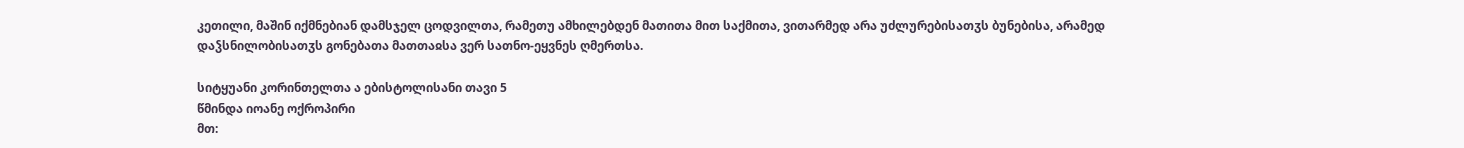კეთილი, მაშინ იქმნებიან დამსჯელ ცოდვილთა, რამეთუ ამხილებდენ მათითა მით საქმითა, ვითარმედ არა უძლურებისათჳს ბუნებისა, არამედ დაჴსნილობისათჳს გონებათა მათთაჲსა ვერ სათნო-ეყვნეს ღმერთსა.

სიტყუანი კორინთელთა ა ებისტოლისანი თავი 5
წმინდა იოანე ოქროპირი
მთ: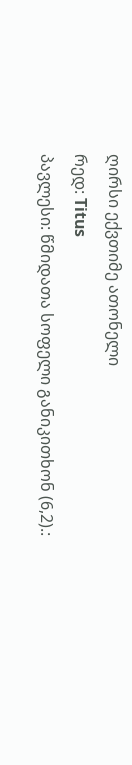ღირსი ექვთიმე ათონელი
რედ: Titus
პავლესი: წმიდათა სოფელი განიკითხონ (6,2).: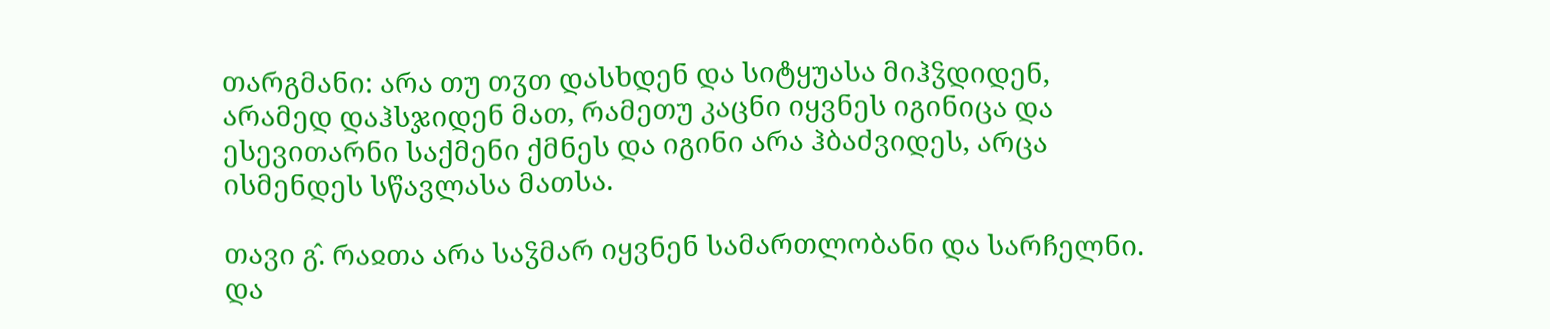თარგმანი: არა თუ თჳთ დასხდენ და სიტყუასა მიჰჴდიდენ, არამედ დაჰსჯიდენ მათ, რამეთუ კაცნი იყვნეს იგინიცა და ესევითარნი საქმენი ქმნეს და იგინი არა ჰბაძვიდეს, არცა ისმენდეს სწავლასა მათსა.

თავი გ̂. რაჲთა არა საჴმარ იყვნენ სამართლობანი და სარჩელნი. და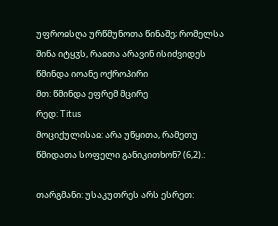უფროჲსღა ურწმუნოთა წინაშე; რომელსა შინა იტყჳს, რაჲთა არავინ ისიძვიდეს
წმინდა იოანე ოქროპირი
მთ: წმინდა ეფრემ მცირე
რედ: Titus
მოციქულისაჲ: არა უწყითა, რამეთუ წმიდათა სოფელი განიკითხონ? (6,2).:

თარგმანი: უსაკუთრეს არს ესრეთ: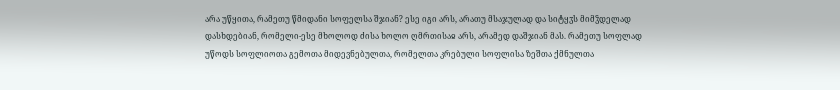არა უწყითა, რამეთუ წმიდანი სოფელსა შჯიან? ესე იგი არს, არათუ მსაჯულად და სიტყჳს მიმჴდელად დასხდებიან, რომელი-ესე მხოლოდ ძისა ხოლო ღმრთისაჲ არს, არამედ დაშჯიან მას. რამეთუ სოფლად უწოდს სოფლიოთა გემოთა მიდევნებულთა, რომელთა კრებული სოფლისა ზეშთა ქმნულთა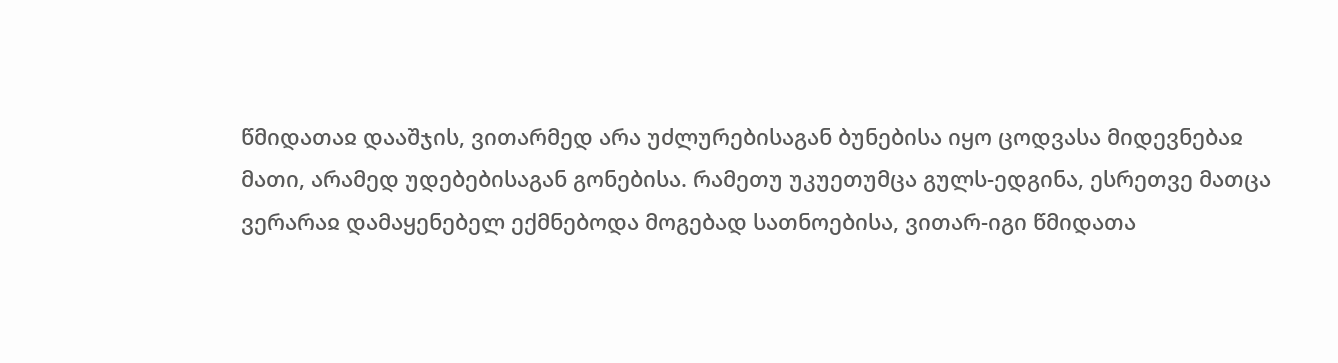წმიდათაჲ დააშჯის, ვითარმედ არა უძლურებისაგან ბუნებისა იყო ცოდვასა მიდევნებაჲ მათი, არამედ უდებებისაგან გონებისა. რამეთუ უკუეთუმცა გულს-ედგინა, ესრეთვე მათცა ვერარაჲ დამაყენებელ ექმნებოდა მოგებად სათნოებისა, ვითარ-იგი წმიდათა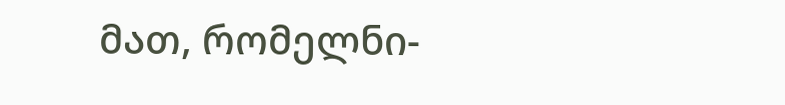მათ, რომელნი-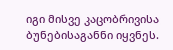იგი მისვე კაცობრივისა ბუნებისაგანნი იყვნეს.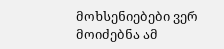მოხსენიებები ვერ მოიძებნა ამ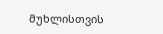მუხლისთვის